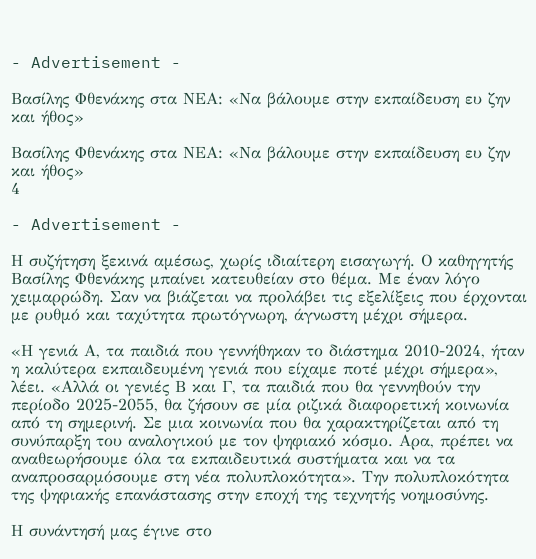- Advertisement -

Βασίλης Φθενάκης στα ΝΕΑ: «Να βάλουμε στην εκπαίδευση ευ ζην και ήθος»

Βασίλης Φθενάκης στα ΝΕΑ: «Να βάλουμε στην εκπαίδευση ευ ζην και ήθος»
4

- Advertisement -

Η συζήτηση ξεκινά αμέσως, χωρίς ιδιαίτερη εισαγωγή. Ο καθηγητής Βασίλης Φθενάκης μπαίνει κατευθείαν στο θέμα. Με έναν λόγο χειμαρρώδη. Σαν να βιάζεται να προλάβει τις εξελίξεις που έρχονται με ρυθμό και ταχύτητα πρωτόγνωρη, άγνωστη μέχρι σήμερα.

«Η γενιά Α, τα παιδιά που γεννήθηκαν το διάστημα 2010-2024, ήταν η καλύτερα εκπαιδευμένη γενιά που είχαμε ποτέ μέχρι σήμερα», λέει. «Αλλά οι γενιές Β και Γ, τα παιδιά που θα γεννηθούν την περίοδο 2025-2055, θα ζήσουν σε μία ριζικά διαφορετική κοινωνία από τη σημερινή. Σε μια κοινωνία που θα χαρακτηρίζεται από τη συνύπαρξη του αναλογικού με τον ψηφιακό κόσμο. Αρα, πρέπει να αναθεωρήσουμε όλα τα εκπαιδευτικά συστήματα και να τα αναπροσαρμόσουμε στη νέα πολυπλοκότητα». Την πολυπλοκότητα της ψηφιακής επανάστασης στην εποχή της τεχνητής νοημοσύνης.

Η συνάντησή μας έγινε στο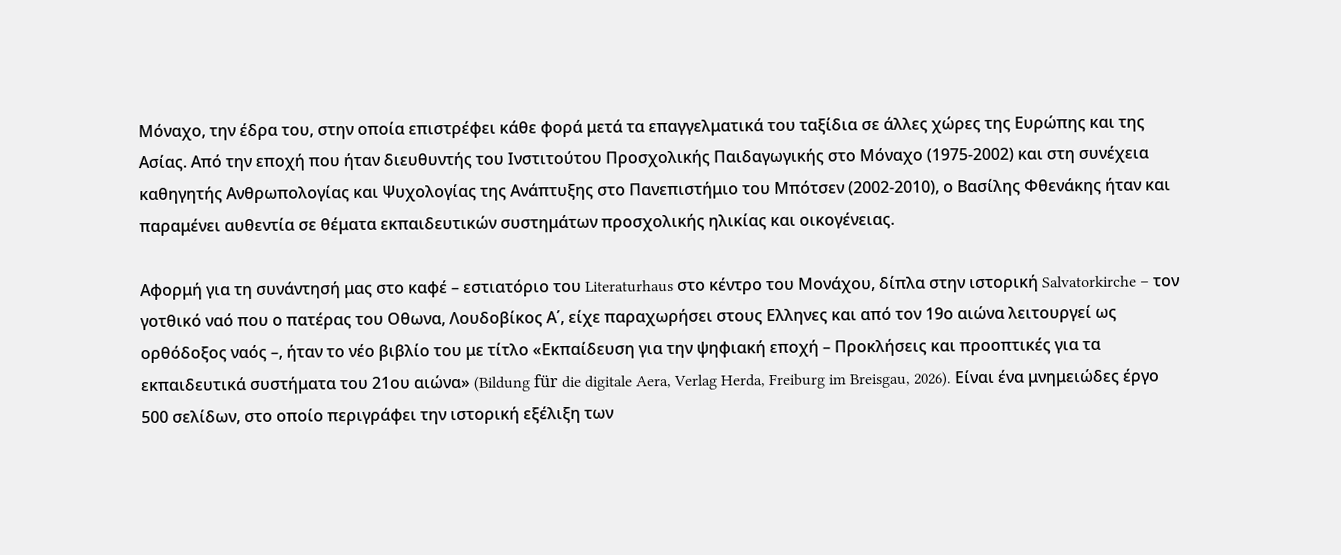Μόναχο, την έδρα του, στην οποία επιστρέφει κάθε φορά μετά τα επαγγελματικά του ταξίδια σε άλλες χώρες της Ευρώπης και της Ασίας. Από την εποχή που ήταν διευθυντής του Ινστιτούτου Προσχολικής Παιδαγωγικής στο Μόναχο (1975-2002) και στη συνέχεια καθηγητής Ανθρωπολογίας και Ψυχολογίας της Ανάπτυξης στο Πανεπιστήμιο του Μπότσεν (2002-2010), ο Βασίλης Φθενάκης ήταν και παραμένει αυθεντία σε θέματα εκπαιδευτικών συστημάτων προσχολικής ηλικίας και οικογένειας.

Αφορμή για τη συνάντησή μας στo καφέ – εστιατόριο του Literaturhaus στο κέντρο του Μονάχου, δίπλα στην ιστορική Salvatorkirche – τον γοτθικό ναό που ο πατέρας του Οθωνα, Λουδοβίκος Α΄, είχε παραχωρήσει στους Ελληνες και από τον 19ο αιώνα λειτουργεί ως ορθόδοξος ναός –, ήταν το νέο βιβλίο του με τίτλο «Εκπαίδευση για την ψηφιακή εποχή – Προκλήσεις και προοπτικές για τα εκπαιδευτικά συστήματα του 21ου αιώνα» (Bildung für die digitale Aera, Verlag Herda, Freiburg im Breisgau, 2026). Είναι ένα μνημειώδες έργο 500 σελίδων, στο οποίο περιγράφει την ιστορική εξέλιξη των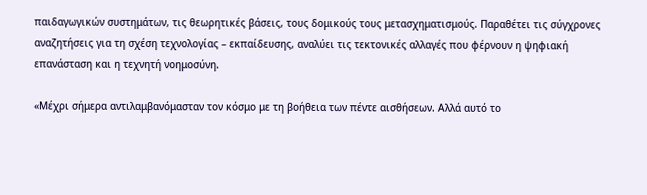παιδαγωγικών συστημάτων, τις θεωρητικές βάσεις, τους δομικούς τους μετασχηματισμούς. Παραθέτει τις σύγχρονες αναζητήσεις για τη σχέση τεχνολογίας – εκπαίδευσης, αναλύει τις τεκτονικές αλλαγές που φέρνουν η ψηφιακή επανάσταση και η τεχνητή νοημοσύνη.

«Μέχρι σήμερα αντιλαμβανόμασταν τον κόσμο με τη βοήθεια των πέντε αισθήσεων. Αλλά αυτό το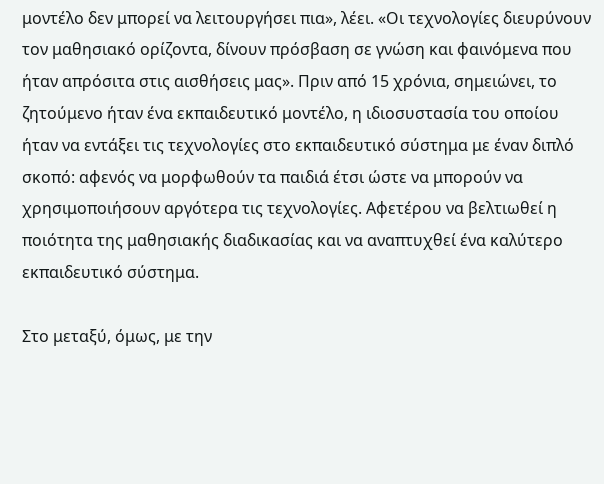μοντέλο δεν μπορεί να λειτουργήσει πια», λέει. «Οι τεχνολογίες διευρύνουν τον μαθησιακό ορίζοντα, δίνουν πρόσβαση σε γνώση και φαινόμενα που ήταν απρόσιτα στις αισθήσεις μας». Πριν από 15 χρόνια, σημειώνει, το ζητούμενο ήταν ένα εκπαιδευτικό μοντέλο, η ιδιοσυστασία του οποίου ήταν να εντάξει τις τεχνολογίες στο εκπαιδευτικό σύστημα με έναν διπλό σκοπό: αφενός να μορφωθούν τα παιδιά έτσι ώστε να μπορούν να χρησιμοποιήσουν αργότερα τις τεχνολογίες. Αφετέρου να βελτιωθεί η ποιότητα της μαθησιακής διαδικασίας και να αναπτυχθεί ένα καλύτερο εκπαιδευτικό σύστημα.

Στο μεταξύ, όμως, με την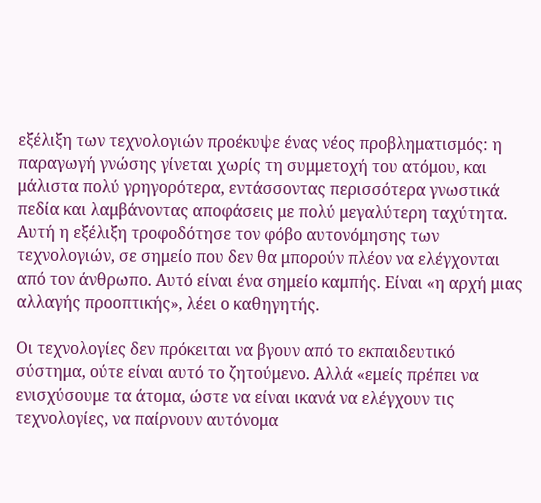εξέλιξη των τεχνολογιών προέκυψε ένας νέος προβληματισμός: η παραγωγή γνώσης γίνεται χωρίς τη συμμετοχή του ατόμου, και μάλιστα πολύ γρηγορότερα, εντάσσοντας περισσότερα γνωστικά πεδία και λαμβάνοντας αποφάσεις με πολύ μεγαλύτερη ταχύτητα. Αυτή η εξέλιξη τροφοδότησε τον φόβο αυτονόμησης των τεχνολογιών, σε σημείο που δεν θα μπορούν πλέον να ελέγχονται από τον άνθρωπο. Αυτό είναι ένα σημείο καμπής. Είναι «η αρχή μιας αλλαγής προοπτικής», λέει ο καθηγητής.

Οι τεχνολογίες δεν πρόκειται να βγουν από το εκπαιδευτικό σύστημα, ούτε είναι αυτό το ζητούμενο. Αλλά «εμείς πρέπει να ενισχύσουμε τα άτομα, ώστε να είναι ικανά να ελέγχουν τις τεχνολογίες, να παίρνουν αυτόνομα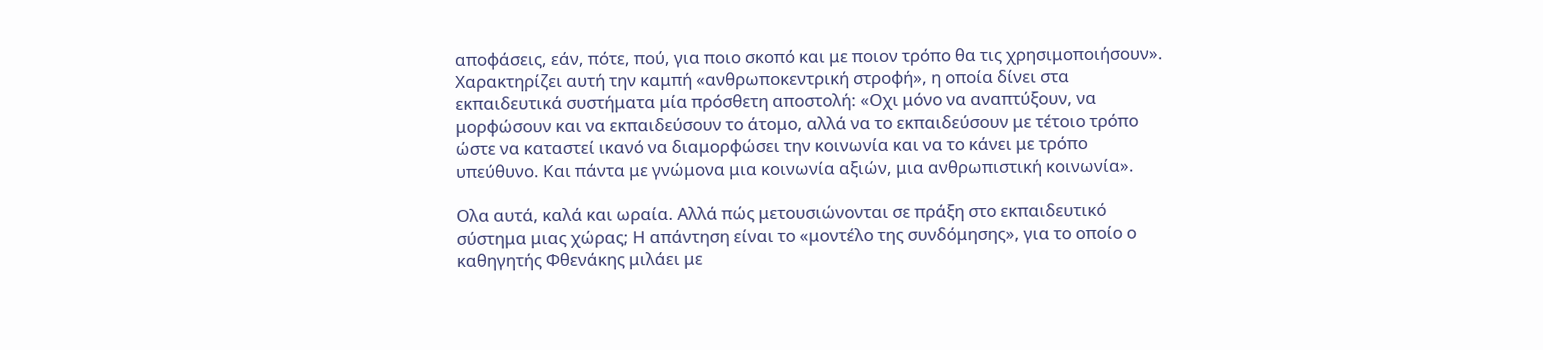αποφάσεις, εάν, πότε, πού, για ποιο σκοπό και με ποιον τρόπο θα τις χρησιμοποιήσουν». Χαρακτηρίζει αυτή την καμπή «ανθρωποκεντρική στροφή», η οποία δίνει στα εκπαιδευτικά συστήματα μία πρόσθετη αποστολή: «Οχι μόνο να αναπτύξουν, να μορφώσουν και να εκπαιδεύσουν το άτομο, αλλά να το εκπαιδεύσουν με τέτοιο τρόπο ώστε να καταστεί ικανό να διαμορφώσει την κοινωνία και να το κάνει με τρόπο υπεύθυνο. Και πάντα με γνώμονα μια κοινωνία αξιών, μια ανθρωπιστική κοινωνία».

Ολα αυτά, καλά και ωραία. Αλλά πώς μετουσιώνονται σε πράξη στο εκπαιδευτικό σύστημα μιας χώρας; Η απάντηση είναι το «μοντέλο της συνδόμησης», για το οποίο ο καθηγητής Φθενάκης μιλάει με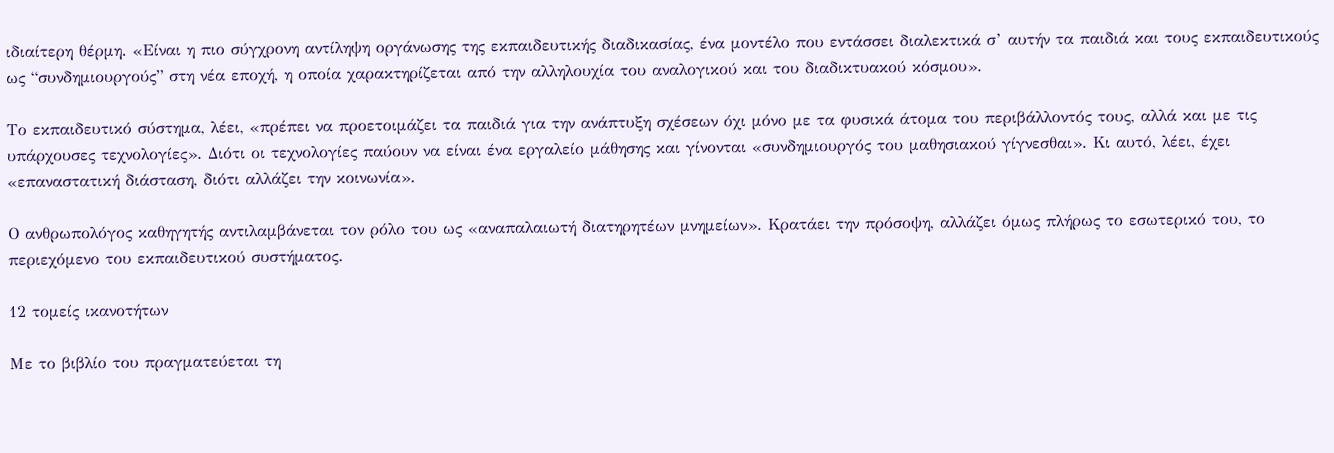ιδιαίτερη θέρμη. «Είναι η πιο σύγχρονη αντίληψη οργάνωσης της εκπαιδευτικής διαδικασίας, ένα μοντέλο που εντάσσει διαλεκτικά σ’ αυτήν τα παιδιά και τους εκπαιδευτικούς ως “συνδημιουργούς” στη νέα εποχή, η οποία χαρακτηρίζεται από την αλληλουχία του αναλογικού και του διαδικτυακού κόσμου».

Το εκπαιδευτικό σύστημα, λέει, «πρέπει να προετοιμάζει τα παιδιά για την ανάπτυξη σχέσεων όχι μόνο με τα φυσικά άτομα του περιβάλλοντός τους, αλλά και με τις υπάρχουσες τεχνολογίες». Διότι οι τεχνολογίες παύουν να είναι ένα εργαλείο μάθησης και γίνονται «συνδημιουργός του μαθησιακού γίγνεσθαι». Κι αυτό, λέει, έχει «επαναστατική διάσταση, διότι αλλάζει την κοινωνία».

Ο ανθρωπολόγος καθηγητής αντιλαμβάνεται τον ρόλο του ως «αναπαλαιωτή διατηρητέων μνημείων». Κρατάει την πρόσοψη, αλλάζει όμως πλήρως το εσωτερικό του, το περιεχόμενο του εκπαιδευτικού συστήματος.

12 τομείς ικανοτήτων

Με το βιβλίο του πραγματεύεται τη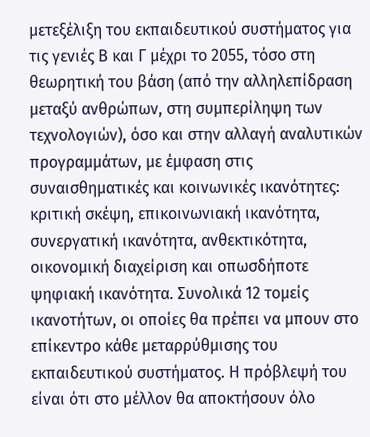μετεξέλιξη του εκπαιδευτικού συστήματος για τις γενιές Β και Γ μέχρι το 2055, τόσο στη θεωρητική του βάση (από την αλληλεπίδραση μεταξύ ανθρώπων, στη συμπερίληψη των τεχνολογιών), όσο και στην αλλαγή αναλυτικών προγραμμάτων, με έμφαση στις συναισθηματικές και κοινωνικές ικανότητες: κριτική σκέψη, επικοινωνιακή ικανότητα, συνεργατική ικανότητα, ανθεκτικότητα, οικονομική διαχείριση και οπωσδήποτε ψηφιακή ικανότητα. Συνολικά 12 τομείς ικανοτήτων, οι οποίες θα πρέπει να μπουν στο επίκεντρο κάθε μεταρρύθμισης του εκπαιδευτικού συστήματος. Η πρόβλεψή του είναι ότι στο μέλλον θα αποκτήσουν όλο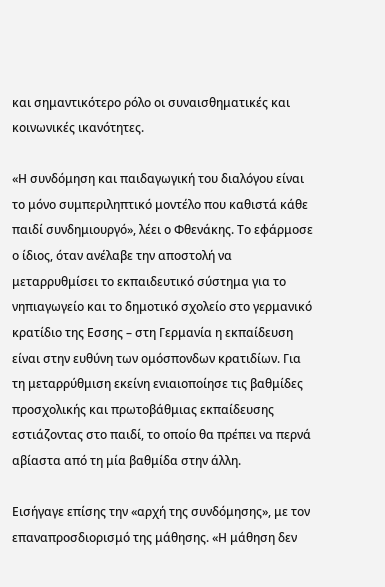και σημαντικότερο ρόλο οι συναισθηματικές και κοινωνικές ικανότητες.

«Η συνδόμηση και παιδαγωγική του διαλόγου είναι το μόνο συμπεριληπτικό μοντέλο που καθιστά κάθε παιδί συνδημιουργό», λέει ο Φθενάκης. Το εφάρμοσε ο ίδιος, όταν ανέλαβε την αποστολή να μεταρρυθμίσει το εκπαιδευτικό σύστημα για το νηπιαγωγείο και το δημοτικό σχολείο στο γερμανικό κρατίδιο της Εσσης – στη Γερμανία η εκπαίδευση είναι στην ευθύνη των ομόσπονδων κρατιδίων. Για τη μεταρρύθμιση εκείνη ενιαιοποίησε τις βαθμίδες προσχολικής και πρωτοβάθμιας εκπαίδευσης εστιάζοντας στο παιδί, το οποίο θα πρέπει να περνά αβίαστα από τη μία βαθμίδα στην άλλη.

Εισήγαγε επίσης την «αρχή της συνδόμησης», με τον επαναπροσδιορισμό της μάθησης. «Η μάθηση δεν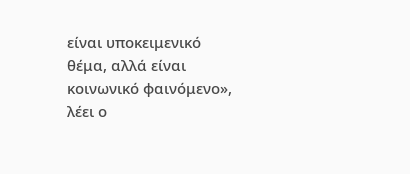είναι υποκειμενικό θέμα, αλλά είναι κοινωνικό φαινόμενο», λέει ο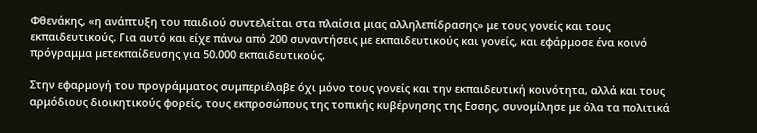Φθενάκης, «η ανάπτυξη του παιδιού συντελείται στα πλαίσια μιας αλληλεπίδρασης» με τους γονείς και τους εκπαιδευτικούς. Για αυτό και είχε πάνω από 200 συναντήσεις με εκπαιδευτικούς και γονείς, και εφάρμοσε ένα κοινό πρόγραμμα μετεκπαίδευσης για 50.000 εκπαιδευτικούς.

Στην εφαρμογή του προγράμματος συμπεριέλαβε όχι μόνο τους γονείς και την εκπαιδευτική κοινότητα, αλλά και τους αρμόδιους διοικητικούς φορείς, τους εκπροσώπους της τοπικής κυβέρνησης της Εσσης, συνομίλησε με όλα τα πολιτικά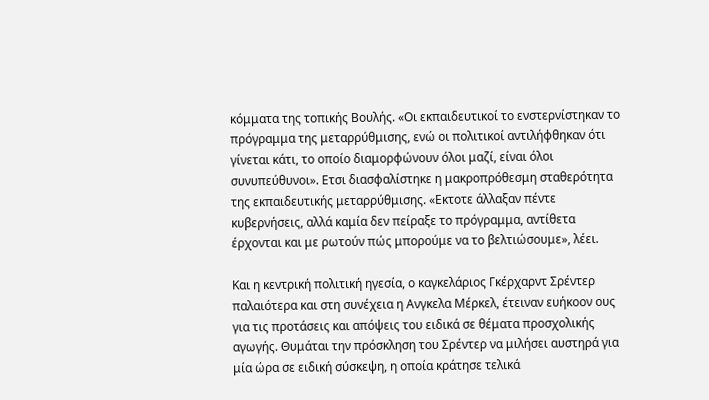κόμματα της τοπικής Βουλής. «Οι εκπαιδευτικοί το ενστερνίστηκαν το πρόγραμμα της μεταρρύθμισης, ενώ οι πολιτικοί αντιλήφθηκαν ότι γίνεται κάτι, το οποίο διαμορφώνουν όλοι μαζί, είναι όλοι συνυπεύθυνοι». Ετσι διασφαλίστηκε η μακροπρόθεσμη σταθερότητα της εκπαιδευτικής μεταρρύθμισης. «Εκτοτε άλλαξαν πέντε κυβερνήσεις, αλλά καμία δεν πείραξε το πρόγραμμα, αντίθετα έρχονται και με ρωτούν πώς μπορούμε να το βελτιώσουμε», λέει.

Και η κεντρική πολιτική ηγεσία, ο καγκελάριος Γκέρχαρντ Σρέντερ παλαιότερα και στη συνέχεια η Ανγκελα Μέρκελ, έτειναν ευήκοον ους για τις προτάσεις και απόψεις του ειδικά σε θέματα προσχολικής αγωγής. Θυμάται την πρόσκληση του Σρέντερ να μιλήσει αυστηρά για μία ώρα σε ειδική σύσκεψη, η οποία κράτησε τελικά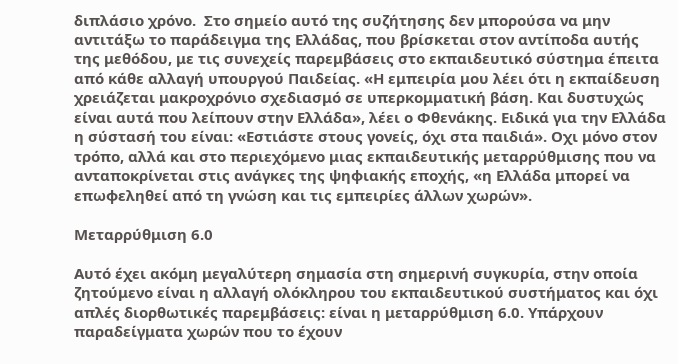διπλάσιο χρόνο.  Στο σημείο αυτό της συζήτησης δεν μπορούσα να μην αντιτάξω το παράδειγμα της Ελλάδας, που βρίσκεται στον αντίποδα αυτής της μεθόδου, με τις συνεχείς παρεμβάσεις στο εκπαιδευτικό σύστημα έπειτα από κάθε αλλαγή υπουργού Παιδείας. «Η εμπειρία μου λέει ότι η εκπαίδευση χρειάζεται μακροχρόνιο σχεδιασμό σε υπερκομματική βάση. Και δυστυχώς είναι αυτά που λείπουν στην Ελλάδα», λέει ο Φθενάκης. Ειδικά για την Ελλάδα η σύστασή του είναι: «Εστιάστε στους γονείς, όχι στα παιδιά». Οχι μόνο στον τρόπο, αλλά και στο περιεχόμενο μιας εκπαιδευτικής μεταρρύθμισης που να ανταποκρίνεται στις ανάγκες της ψηφιακής εποχής, «η Ελλάδα μπορεί να επωφεληθεί από τη γνώση και τις εμπειρίες άλλων χωρών».

Μεταρρύθμιση 6.0

Αυτό έχει ακόμη μεγαλύτερη σημασία στη σημερινή συγκυρία, στην οποία ζητούμενο είναι η αλλαγή ολόκληρου του εκπαιδευτικού συστήματος και όχι απλές διορθωτικές παρεμβάσεις: είναι η μεταρρύθμιση 6.0. Υπάρχουν παραδείγματα χωρών που το έχουν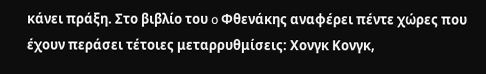κάνει πράξη. Στο βιβλίο του o Φθενάκης αναφέρει πέντε χώρες που έχουν περάσει τέτοιες μεταρρυθμίσεις: Χονγκ Κονγκ,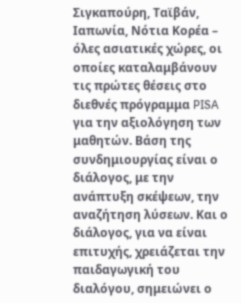Σιγκαπούρη, Ταϊβάν, Ιαπωνία, Νότια Κορέα – όλες ασιατικές χώρες, οι οποίες καταλαμβάνουν τις πρώτες θέσεις στο διεθνές πρόγραμμα PISA για την αξιολόγηση των μαθητών. Βάση της συνδημιουργίας είναι ο διάλογος, με την ανάπτυξη σκέψεων, την αναζήτηση λύσεων. Και ο διάλογος, για να είναι επιτυχής, χρειάζεται την παιδαγωγική του διαλόγου, σημειώνει ο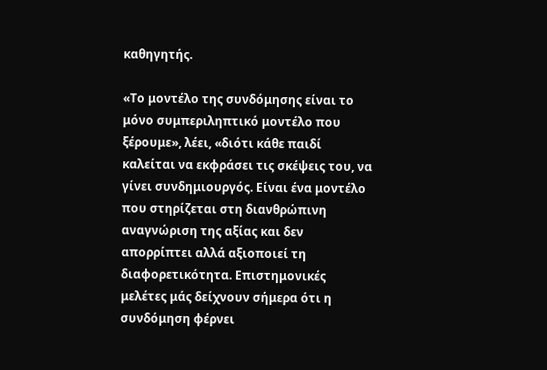καθηγητής.

«Το μοντέλο της συνδόμησης είναι το μόνο συμπεριληπτικό μοντέλο που ξέρουμε», λέει, «διότι κάθε παιδί καλείται να εκφράσει τις σκέψεις του, να γίνει συνδημιουργός. Είναι ένα μοντέλο που στηρίζεται στη διανθρώπινη αναγνώριση της αξίας και δεν απορρίπτει αλλά αξιοποιεί τη διαφορετικότητα. Επιστημονικές μελέτες μάς δείχνουν σήμερα ότι η συνδόμηση φέρνει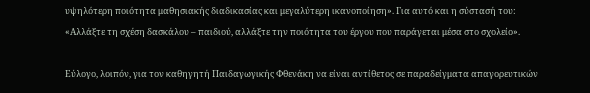υψηλότερη ποιότητα μαθησιακής διαδικασίας και μεγαλύτερη ικανοποίηση». Για αυτό και η σύστασή του: «Αλλάξτε τη σχέση δασκάλου – παιδιού, αλλάξτε την ποιότητα του έργου που παράγεται μέσα στο σχολείο».

Εύλογο, λοιπόν, για τον καθηγητή Παιδαγωγικής Φθενάκη να είναι αντίθετος σε παραδείγματα απαγορευτικών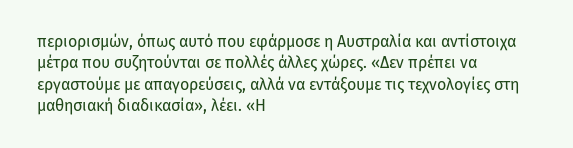περιορισμών, όπως αυτό που εφάρμοσε η Αυστραλία και αντίστοιχα μέτρα που συζητούνται σε πολλές άλλες χώρες. «Δεν πρέπει να εργαστούμε με απαγορεύσεις, αλλά να εντάξουμε τις τεχνολογίες στη μαθησιακή διαδικασία», λέει. «Η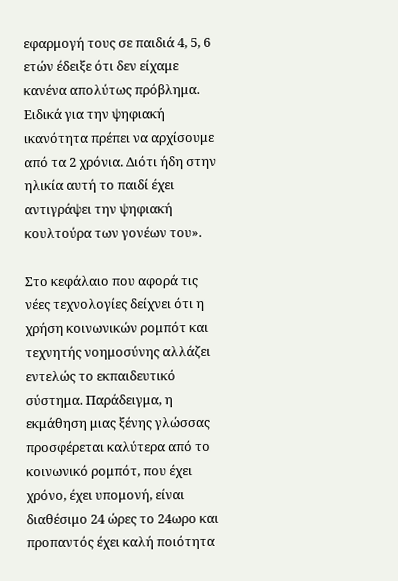εφαρμογή τους σε παιδιά 4, 5, 6 ετών έδειξε ότι δεν είχαμε κανένα απολύτως πρόβλημα. Ειδικά για την ψηφιακή ικανότητα πρέπει να αρχίσουμε από τα 2 χρόνια. Διότι ήδη στην ηλικία αυτή το παιδί έχει αντιγράψει την ψηφιακή κουλτούρα των γονέων του».

Στο κεφάλαιο που αφορά τις νέες τεχνολογίες δείχνει ότι η χρήση κοινωνικών ρομπότ και τεχνητής νοημοσύνης αλλάζει εντελώς το εκπαιδευτικό σύστημα. Παράδειγμα, η εκμάθηση μιας ξένης γλώσσας προσφέρεται καλύτερα από το κοινωνικό ρομπότ, που έχει χρόνο, έχει υπομονή, είναι διαθέσιμο 24 ώρες το 24ωρο και προπαντός έχει καλή ποιότητα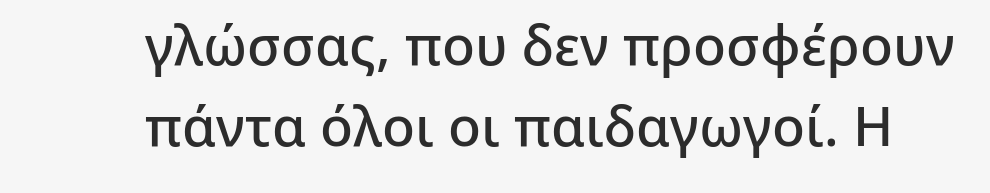γλώσσας, που δεν προσφέρουν πάντα όλοι οι παιδαγωγοί. Η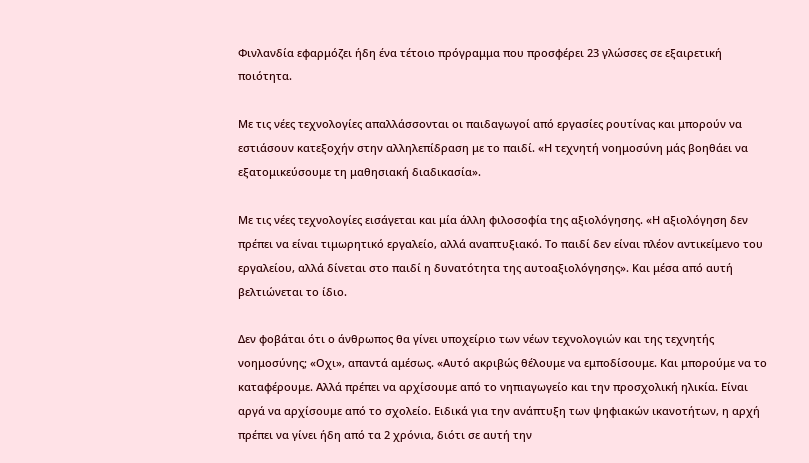Φινλανδία εφαρμόζει ήδη ένα τέτοιο πρόγραμμα που προσφέρει 23 γλώσσες σε εξαιρετική ποιότητα.

Με τις νέες τεχνολογίες απαλλάσσονται οι παιδαγωγοί από εργασίες ρουτίνας και μπορούν να εστιάσουν κατεξοχήν στην αλληλεπίδραση με το παιδί. «Η τεχνητή νοημοσύνη μάς βοηθάει να εξατομικεύσουμε τη μαθησιακή διαδικασία».

Με τις νέες τεχνολογίες εισάγεται και μία άλλη φιλοσοφία της αξιολόγησης. «Η αξιολόγηση δεν πρέπει να είναι τιμωρητικό εργαλείο, αλλά αναπτυξιακό. Το παιδί δεν είναι πλέον αντικείμενο του εργαλείου, αλλά δίνεται στο παιδί η δυνατότητα της αυτοαξιολόγησης». Και μέσα από αυτή βελτιώνεται το ίδιο.

Δεν φοβάται ότι ο άνθρωπος θα γίνει υποχείριο των νέων τεχνολογιών και της τεχνητής νοημοσύνης; «Οχι», απαντά αμέσως. «Αυτό ακριβώς θέλουμε να εμποδίσουμε. Και μπορούμε να το καταφέρουμε. Αλλά πρέπει να αρχίσουμε από το νηπιαγωγείο και την προσχολική ηλικία. Είναι αργά να αρχίσουμε από το σχολείο. Ειδικά για την ανάπτυξη των ψηφιακών ικανοτήτων, η αρχή πρέπει να γίνει ήδη από τα 2 χρόνια, διότι σε αυτή την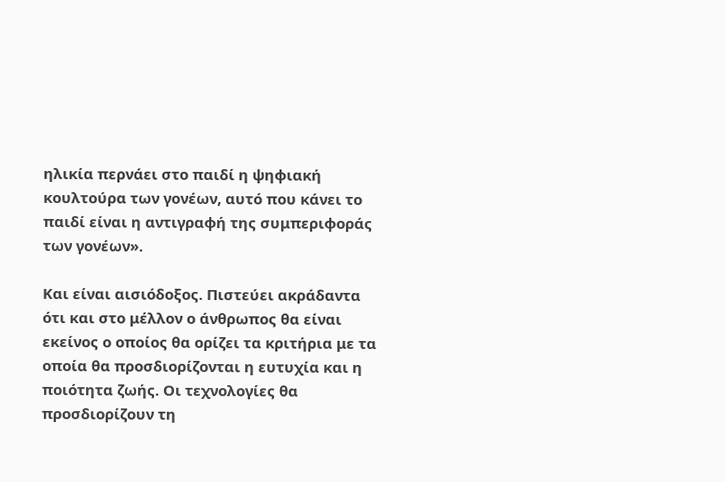ηλικία περνάει στο παιδί η ψηφιακή κουλτούρα των γονέων, αυτό που κάνει το παιδί είναι η αντιγραφή της συμπεριφοράς των γονέων».

Και είναι αισιόδοξος. Πιστεύει ακράδαντα ότι και στο μέλλον ο άνθρωπος θα είναι εκείνος ο οποίος θα ορίζει τα κριτήρια με τα οποία θα προσδιορίζονται η ευτυχία και η ποιότητα ζωής. Οι τεχνολογίες θα προσδιορίζουν τη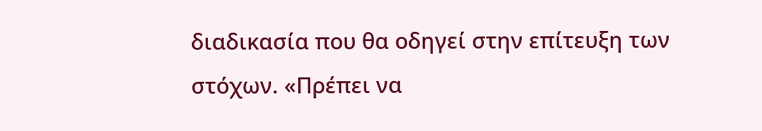διαδικασία που θα οδηγεί στην επίτευξη των στόχων. «Πρέπει να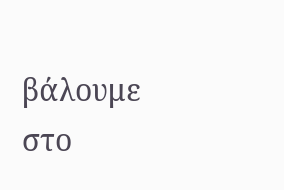βάλουμε στο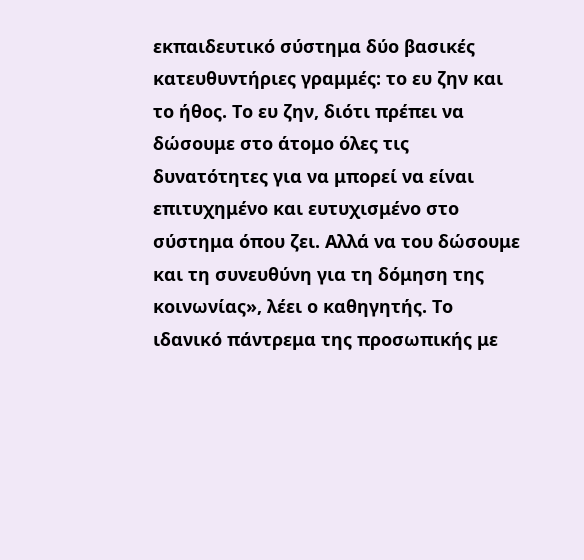εκπαιδευτικό σύστημα δύο βασικές κατευθυντήριες γραμμές: το ευ ζην και το ήθος. Το ευ ζην, διότι πρέπει να δώσουμε στο άτομο όλες τις δυνατότητες για να μπορεί να είναι επιτυχημένο και ευτυχισμένο στο σύστημα όπου ζει. Αλλά να του δώσουμε και τη συνευθύνη για τη δόμηση της κοινωνίας», λέει ο καθηγητής. Το ιδανικό πάντρεμα της προσωπικής με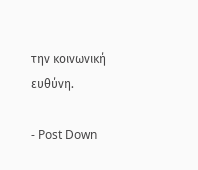την κοινωνική ευθύνη.

- Post Down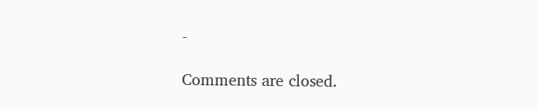-

Comments are closed.